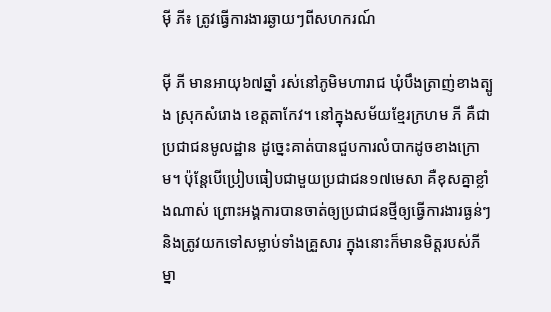ម៉ី ភី៖ ត្រូវធ្វើការងារឆ្ងាយៗពីសហករណ៍

ម៉ី ភី មានអាយុ៦៧ឆ្នាំ រស់នៅភូមិមហារាជ ឃុំបឹងត្រាញ់ខាងត្បូង ស្រុកសំរោង ខេត្តតាកែវ។ នៅក្នុងសម័យខ្មែរក្រហម ភី គឺជាប្រជាជនមូលដ្ឋាន ដូច្នេះគាត់បានជួបការលំបាកដូចខាងក្រោម។ ប៉ុន្តែបើប្រៀបធៀបជាមួយប្រជាជន១៧មេសា គឺខុសគ្នាខ្លាំងណាស់ ព្រោះអង្គការបានចាត់ឲ្យប្រជាជនថ្មីឲ្យធ្វើការងារធ្ងន់ៗ និងត្រូវយកទៅសម្លាប់ទាំងគ្រួសារ ក្នុងនោះក៏មានមិត្តរបស់ភីម្នា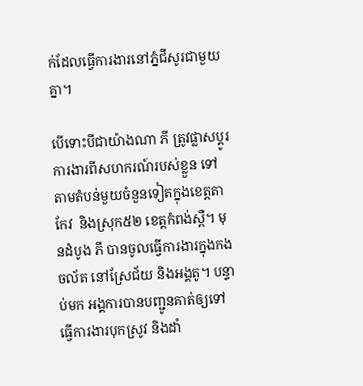ក់ដែលធ្វើការងារនៅភ្នំជីសូរជាមួយគ្នា។

បើទោះបីជាយ៉ាងណា ភី ត្រូវផ្លាសប្ដូរការងារពីសហករណ៍របស់ខ្លួន ទៅតាមតំបន់មួយចំនួនទៀតក្នុងខេត្តតាកែវ  និងស្រុក៥២ ខេត្តកំពង់ស្ពឺ។ មុនដំបូង ភី បានចូលធ្វើការងារក្នុងកងចល័ត នៅស្រែជ័យ និងអង្គតូ។ បន្ទាប់មក អង្គការបានបញ្ជូនគាត់ឲ្យទៅធ្វើការងារបុកស្រូវ និងដាំ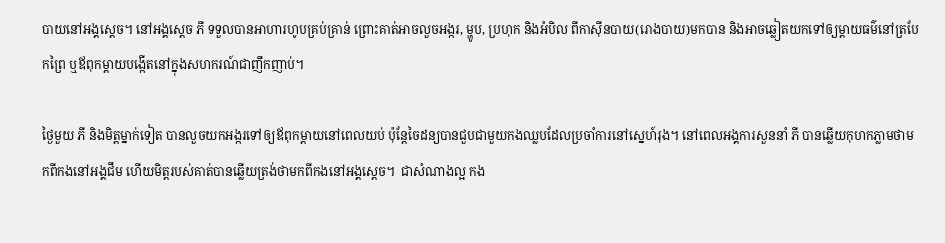បាយនៅអង្គស្ដេច។ នៅអង្គស្ដេច ភី ទទួលបានអាហារហូបគ្រប់គ្រាន់ ព្រោះគាត់អាចលួចអង្ករ, ម្ហូប, ប្រហុក និងអំបិល ពីកាស៊ីនបាយ(រោងបាយ)មកបាន និងអាចឆ្លៀតយកទៅឲ្យម្ដាយធម៌នៅត្របែកព្រៃ ឬឪពុកម្ដាយបង្កើតនៅក្នុងសហករណ៍ជាញឹកញាប់។

ថ្ងៃមួយ ភី និងមិត្តម្នាក់ទៀត បានលួចយកអង្ករទៅឲ្យឪពុកម្ដាយនៅពេលយប់ ប៉ុន្តែចៃដន្យបានជួបជាមួយកងឈ្លបដែលប្រចាំការនៅស្នេហ៍រុង។ នៅពេលអង្គការសួននាំ ភី បានឆ្លើយកុហកភ្លាមថាមកពីកងនៅអង្គជឹម ហើយមិត្តរបស់គាត់បានឆ្លើយត្រង់ថាមកពីកងនៅអង្គស្ដេច។  ជាសំណាងល្អ កង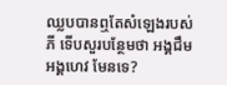ឈ្លបបានឮតែសំឡេងរបស់ ភី ទើបសួរបន្ថែមថា អង្គជឹម អង្គហេវ មែនទេ?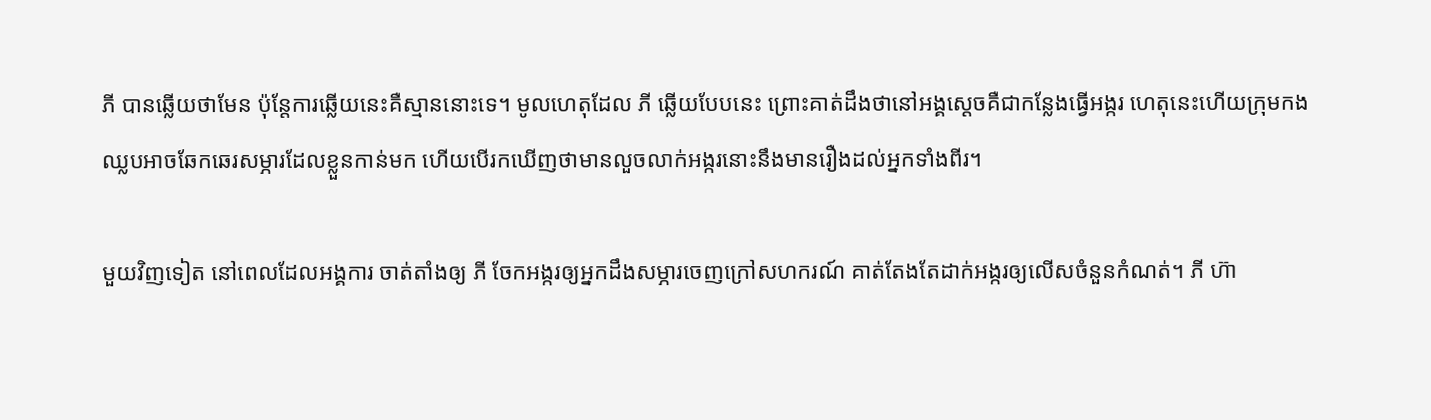ភី បានឆ្លើយថាមែន ប៉ុន្តែការឆ្លើយនេះគឺស្មាននោះទេ។ មូលហេតុដែល ភី ឆ្លើយបែបនេះ ព្រោះគាត់ដឹងថានៅអង្គស្ដេចគឺជាកន្លែងធ្វើអង្ករ ហេតុនេះហើយក្រុមកងឈ្លបអាចឆែកឆេរសម្ភារដែលខ្លួនកាន់មក ហើយបើរកឃើញថាមានលួចលាក់អង្ករនោះនឹងមានរឿងដល់អ្នកទាំងពីរ។

មួយវិញទៀត នៅពេលដែលអង្គការ ចាត់តាំងឲ្យ ភី ចែកអង្ករឲ្យអ្នកដឹងសម្ភារចេញក្រៅសហករណ៍ គាត់តែងតែដាក់អង្ករឲ្យលើសចំនួនកំណត់។ ភី ហ៊ា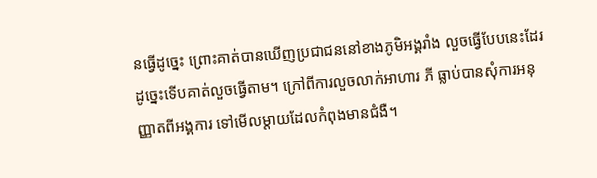នធ្វើដូច្នេះ ព្រោះគាត់បានឃើញប្រជាជននៅខាងភូមិអង្គរាំង លួចធ្វើបែបនេះដែរ ដូច្នេះទើបគាត់លួចធ្វើតាម។ ក្រៅពីការលួចលាក់អាហារ ភី ធ្លាប់បានសុំការអនុញ្ញាតពីអង្គការ ទៅមើលម្ដាយដែលកំពុងមានជំងឺ។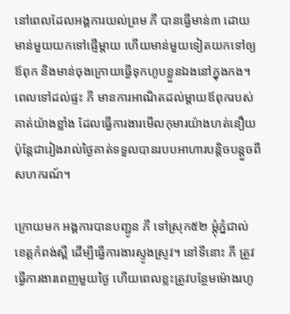នៅពេលដែលអង្គការយល់ព្រម ភី បានធ្វើមាន់៣ ដោយមាន់មួយយកទៅផ្ញើម្ដាយ ហើយមាន់មួយទៀតយកទៅឲ្យឪពុក និងមាន់ចុងក្រោយធ្វើទុកហូបខ្លួនឯងនៅក្នុងកង។ ពេលទៅដល់ផ្ទះ ភី មានការអាណិតដល់ម្ដាយឪពុករបស់គាត់យ៉ាងខ្លាំង ដែលធ្វើការងារមើលកុមារយ៉ាងហត់នឿយ ប៉ុន្តែជារៀងរាល់ថ្ងៃគាត់ទទួលបានរបបអាហារបន្តិចបន្តួចពីសហករណ៍។

ក្រោយមក អង្គការបានបញ្ជូន ភី ទៅស្រុក៥២ ម្ដុំភ្នំជាល់ ខេត្តកំពង់ស្ពឺ ដើម្បីធ្វើការងារស្ទូងស្រូវ។ នៅទីនោះ ភី ត្រូវធ្វើការងារពេញមួយថ្ងៃ ហើយពេលខ្លះត្រូវបន្ថែមម៉ោងរហូ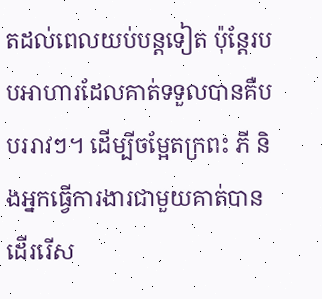តដល់ពេលយប់បន្តទៀត ប៉ុន្តែរបបអាហារដែលគាត់ទទួលបានគឺបបររាវៗ។ ដើម្បីចម្អែតក្រពះ ភី និងអ្នកធ្វើការងារជាមួយគាត់បានដើររើស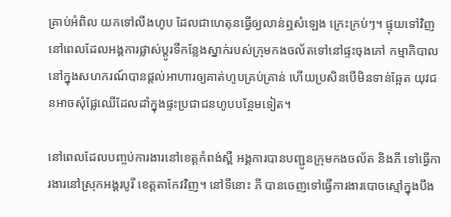គ្រាប់អំពិល យកទៅលីងហូប ដែលជាហេតុនធ្វើឲ្យលាន់ឮសំឡេង ក្រេះក្រប់ៗ។ ផ្ទុយទៅវិញ នៅពេលដែលអង្គការផ្លាស់ប្ដូរទីកន្លែងស្នាក់របស់ក្រុមកងចល័តទៅនៅផ្ទះចុងភៅ កម្មាភិបាលនៅក្នុងសហករណ៍បានផ្ដល់អាហារឲ្យគាត់ហូបគ្រប់គ្រាន់ ហើយប្រសិនបើមិនទាន់ឆ្អែត យុវជនអាចសុំផ្លែឈើដែលដាំក្នុងផ្ទះប្រជាជនហូបបន្ថែមទៀត។

នៅពេលដែលបញ្ចប់ការងារនៅខេត្តកំពង់ស្ពឺ អង្គការបានបញ្ជូនក្រុមកងចល័ត និងភី ទៅធ្វើការងារនៅស្រុកអង្គរបូរី ខេត្តតាកែវវិញ។ នៅទីនោះ ភី បានចេញទៅធ្វើការងារបោចស្មៅក្នុងបឹង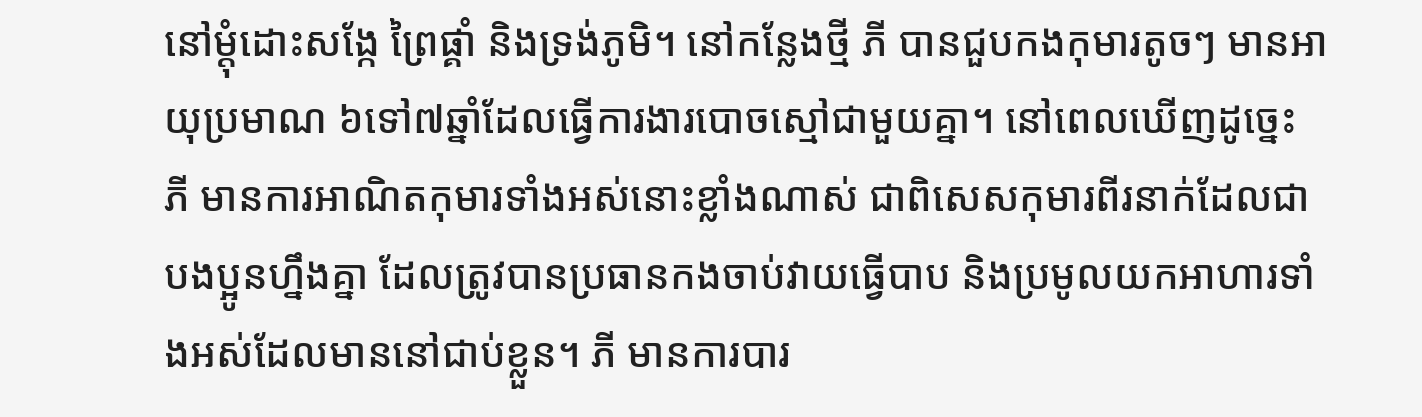នៅម្ដុំដោះសង្កែ ព្រៃផ្គាំ និងទ្រង់ភូមិ។ នៅកន្លែងថ្មី ភី បានជួបកងកុមារតូចៗ មានអាយុប្រមាណ ៦ទៅ៧ឆ្នាំដែលធ្វើការងារបោចស្មៅជាមួយគ្នា។ នៅពេលឃើញដូច្នេះ ភី មានការអាណិតកុមារទាំងអស់នោះខ្លាំងណាស់ ជាពិសេសកុមារពីរនាក់ដែលជាបងប្អូនហ្នឹងគ្នា ដែលត្រូវបានប្រធានកងចាប់វាយធ្វើបាប និងប្រមូលយកអាហារទាំងអស់ដែលមាននៅជាប់ខ្លួន។ ភី មានការបារ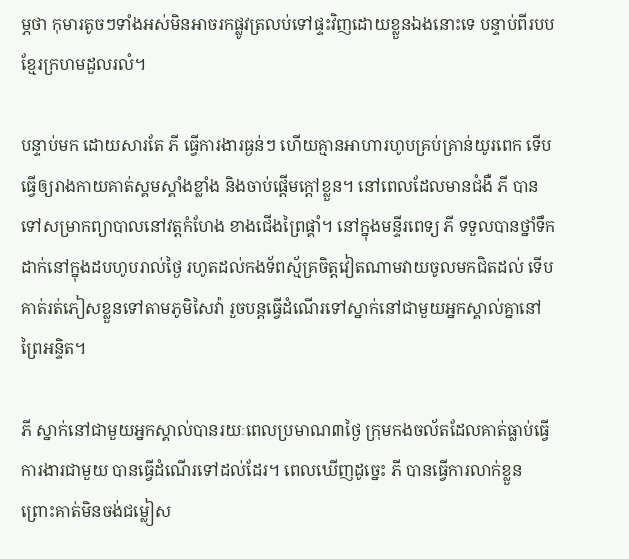ម្ភថា កុមារតូចៗទាំងអស់មិនអាចរកផ្លូវត្រលប់ទៅផ្ទះវិញដោយខ្លួនឯងនោះទេ បន្ទាប់ពីរបបខ្មែរក្រហមដួលរលំ។

បន្ទាប់មក ដោយសារតែ ភី ធ្វើការងារធ្ងន់ៗ ហើយគ្មានអាហារហូបគ្រប់គ្រាន់យូរពេក ទើបធ្វើឲ្យរាងកាយគាត់ស្គមស្គាំងខ្លាំង និងចាប់ផ្ដើមក្ដៅខ្លួន។ នៅពេលដែលមានជំងឺ ភី បានទៅសម្រាកព្យាបាលនៅវត្តកំហែង ខាងជើងព្រៃផ្គាំ។ នៅក្នុងមន្ទីរពេទ្យ ភី ទទួលបានថ្នាំទឹកដាក់នៅក្នុងដបហូបរាល់ថ្ងៃ រហូតដល់កងទ័ពស្ម័គ្រចិត្តវៀតណាមវាយចូលមកជិតដល់ ទើបគាត់រត់ភៀសខ្លួនទៅតាមភូមិសៃវ៉ា រួចបន្តធ្វើដំណើរទៅស្នាក់នៅជាមួយអ្នកស្គាល់គ្នានៅព្រៃអន្ទិត។

ភី ស្នាក់នៅជាមួយអ្នកស្គាល់បានរយៈពេលប្រមាណ៣ថ្ងៃ ក្រុមកងចល័តដែលគាត់ធ្លាប់ធ្វើការងារជាមួយ បានធ្វើដំណើរទៅដល់ដែរ។ ពេលឃើញដូច្នេះ ភី បានធ្វើការលាក់ខ្លួន ព្រោះគាត់មិនចង់ជម្លៀស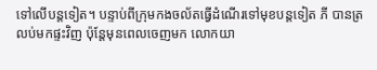ទៅលើបន្តទៀត។ បន្ទាប់ពីក្រុមកងចល័តធ្វើដំណើរទៅមុខបន្តទៀត ភី បានត្រលប់មកផ្ទះវិញ ប៉ុន្តែមុនពេលចេញមក លោកយា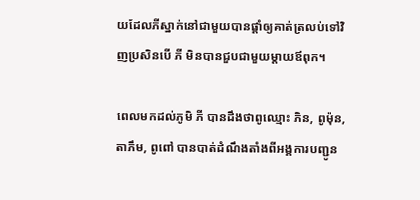យដែលភីស្នាក់នៅជាមួយបានផ្ដាំឲ្យគាត់ត្រលប់ទៅវិញប្រសិនបើ ភី មិនបានជួបជាមួយម្ដាយឪពុក។

ពេលមកដល់ភូមិ ភី បានដឹងថាពូឈ្មោះ ភិន, ពូម៉ុន, តាភឹម, ពូពៅ បានបាត់ដំណឹងតាំងពីអង្គការបញ្ជូន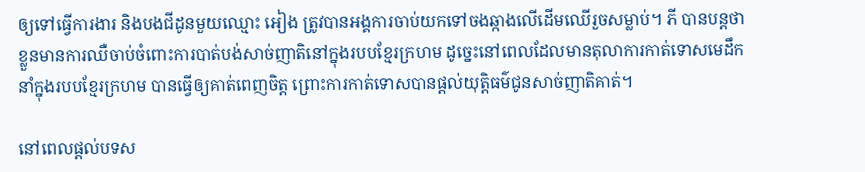ឲ្យទៅធ្វើការងារ និងបងជីដូនមួយឈ្មោះ អៀង ត្រូវបានអង្គការចាប់យកទៅចងឆ្កាងលើដើមឈើរួចសម្លាប់។ ភី បានបន្តថា ខ្លួនមានការឈឺចាប់ចំពោះការបាត់បង់សាច់ញាតិនៅក្នុងរបបខ្មែរក្រហម ដូច្នេះនៅពេលដែលមានតុលាការកាត់ទោសមេដឹកនាំក្នុងរបបខ្មែរក្រហម បានធ្វើឲ្យគាត់ពេញចិត្ត ព្រោះការកាត់ទោសបានផ្ដល់យុត្តិធម៌ជូនសាច់ញាតិគាត់។

នៅពេលផ្ដល់បទស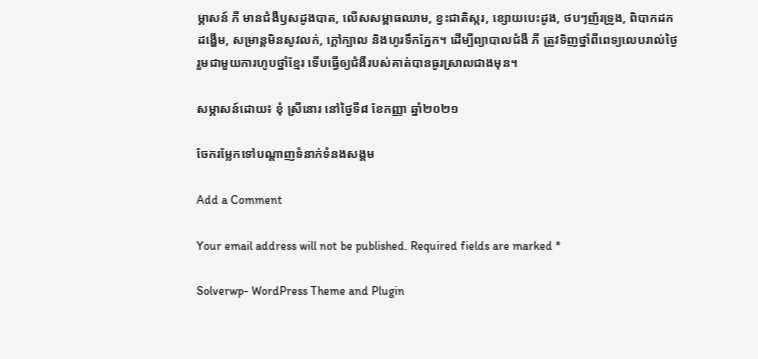ម្ភាសន៍ ភី មានជំងឺឫសដូងបាត, លើសសម្ពាធឈាម, ខ្វះជាតិស្ករ, ខ្សោយបេះដូង, ថបៗញ័រទ្រូង, ពិបាកដកដង្ហើម, សម្រាន្តមិនសូវលក់, ក្ដៅក្បាល និងហូរទឹកភ្នែក។ ដើម្បីព្យាបាលជំងឺ ភី ត្រូវទិញថ្នាំពីពេទ្យលេបរាល់ថ្ងៃ រួមជាមួយការហូបថ្នាំខ្មែរ ទើបធ្វើឲ្យជំងឺរបស់គាត់បានធូរស្រាលជាងមុន។

សម្ភាសន៍ដោយ៖ ខុំ ស្រីនោរ នៅថ្ងៃទី៨ ខែកញ្ញា ឆ្នាំ២០២១

ចែករម្លែកទៅបណ្តាញទំនាក់ទំនងសង្គម

Add a Comment

Your email address will not be published. Required fields are marked *

Solverwp- WordPress Theme and Plugin